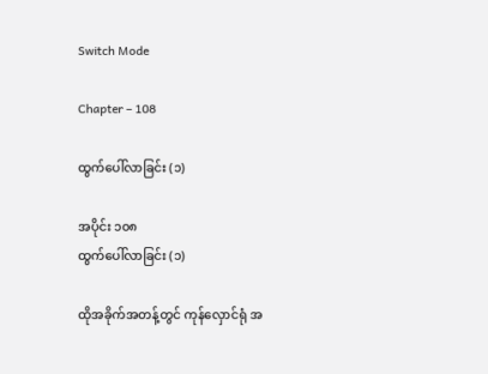Switch Mode

Chapter – 108

ထွက်ပေါ်လာခြင်း (၁)

အပိုင်း ၁၀၈
ထွက်ပေါ်လာခြင်း (၁)

ထိုအခိုက်အတန့်တွင် ကုန်လှောင်ရုံ အ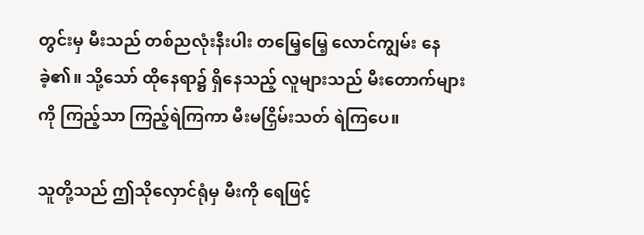တွင်းမှ မီးသည် တစ်ညလုံးနီးပါး တမြေ့မြေ့ လောင်ကျွမ်း နေခဲ့၏။ သို့သော် ထိုနေရာ၌ ရှိနေသည့် လူများသည် မီးတောက်များကို ကြည့်သာ ကြည့်ရဲကြကာ မီးမငြှိမ်းသတ် ရဲကြပေ။

သူတို့သည် ဤသိုလှောင်ရုံမှ မီးကို ရေဖြင့်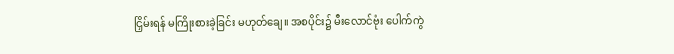ငြှိမ်းရန် မကြိုးစားခဲ့ခြင်း မဟုတ်ချေ။ အစပိုင်း၌ မီးလောင်ဗုံး ပေါက်ကွဲ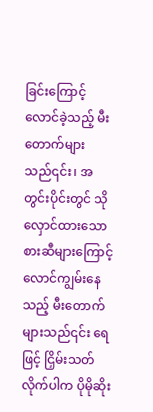ခြင်းကြောင့် လောင်ခဲ့သည့် မီးတောက်များသည်၎င်း၊ အတွင်းပိုင်းတွင် သိုလှောင်ထားသော စားဆီများကြောင့် လောင်ကျွမ်းနေသည့် မီးတောက်များသည်၎င်း ရေဖြင့် ငြှိမ်းသတ် လိုက်ပါက ပိုမိုဆိုး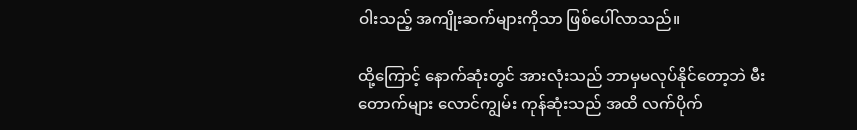ဝါးသည့် အကျိုးဆက်များကိုသာ ဖြစ်ပေါ်လာသည်။

ထို့ကြောင့် နောက်ဆုံးတွင် အားလုံးသည် ဘာမှမလုပ်နိုင်တော့ဘဲ မီးတောက်များ လောင်ကျွမ်း ကုန်ဆုံးသည် အထိ လက်ပိုက်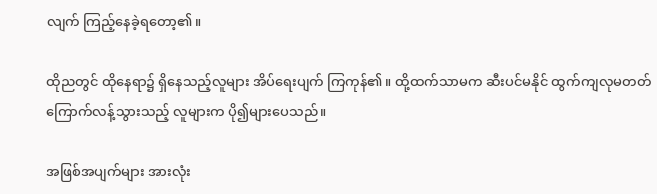လျက် ကြည့်နေခဲ့ရတော့၏။

ထိုညတွင် ထိုနေရာ၌ ရှိနေသည့်လူများ အိပ်ရေးပျက် ကြကုန်၏။ ထို့ထက်သာမက ဆီးပင်မနိုင် ထွက်ကျလုမတတ် ကြောက်လန့်သွားသည့် လူများက ပို၍များပေသည်။

အဖြစ်အပျက်များ အားလုံး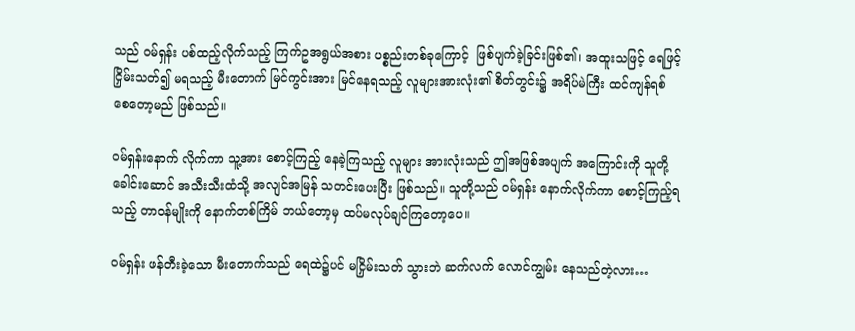သည် ဝမ်ရှန်း ပစ်ထည့်လိုက်သည့် ကြက်ဥအရွယ်အစား ပစ္စည်းတစ်ခုကြောင့်  ဖြစ်ပျက်ခဲ့ခြင်းဖြစ်၏၊ အထူးသဖြင့် ရေဖြင့် ငြှိမ်းသတ်၍ မရသည့် မီးတောက် မြင်ကွင်းအား မြင်နေရသည့် လူများအားလုံး၏ စိတ်တွင်း၌ အရိပ်မဲကြီး ထင်ကျန်ရစ် စေတော့မည် ဖြစ်သည်။

ဝမ်ရှန်းနောက် လိုက်ကာ သူ့အား စောင့်ကြည့် နေခဲ့ကြသည့် လူများ အားလုံးသည် ဤအဖြစ်အပျက် အကြောင်းကို သူတို့ခေါင်းဆောင် အသီးသီးထံသို့ အလျင်အမြန် သတင်းပေးပြီး ဖြစ်သည်။ သူတို့သည် ဝမ်ရှန်း နောက်လိုက်ကာ စောင့်ကြည့်ရသည့် တာဝန်မျိုးကို နောက်တစ်ကြိမ် ဘယ်တော့မှ ထပ်မလုပ်ချင်ကြတော့ပေ။

ဝမ်ရှန်း ဖန်တီးခဲ့သော မီးတောက်သည် ရေထဲ၌ပင် မငြှိမ်းသတ် သွားဘဲ ဆက်လက် လောင်ကျွမ်း နေသည်တဲ့လား…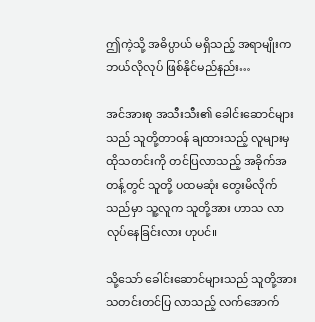ဤကဲ့သို့ အဓိပ္ပာယ် မရှိသည့် အရာမျိုးက ဘယ်လိုလုပ် ဖြစ်နိုင်မည်နည်း…

အင်အားစု အသီးသီး၏ ခေါင်းဆောင်များသည် သူတို့တာဝန် ချထားသည့် လူများမှ ထိုသတင်းကို တင်ပြလာသည့် အခိုက်အတန့်တွင် သူတို့ ပထမဆုံး တွေးမိလိုက်သည်မှာ သူ့လူက သူတို့အား ဟာသ လာလုပ်နေခြင်းလား ဟုပင်။

သို့သော် ခေါင်းဆောင်များသည် သူတို့အား သတင်းတင်ပြ လာသည့် လက်အောက်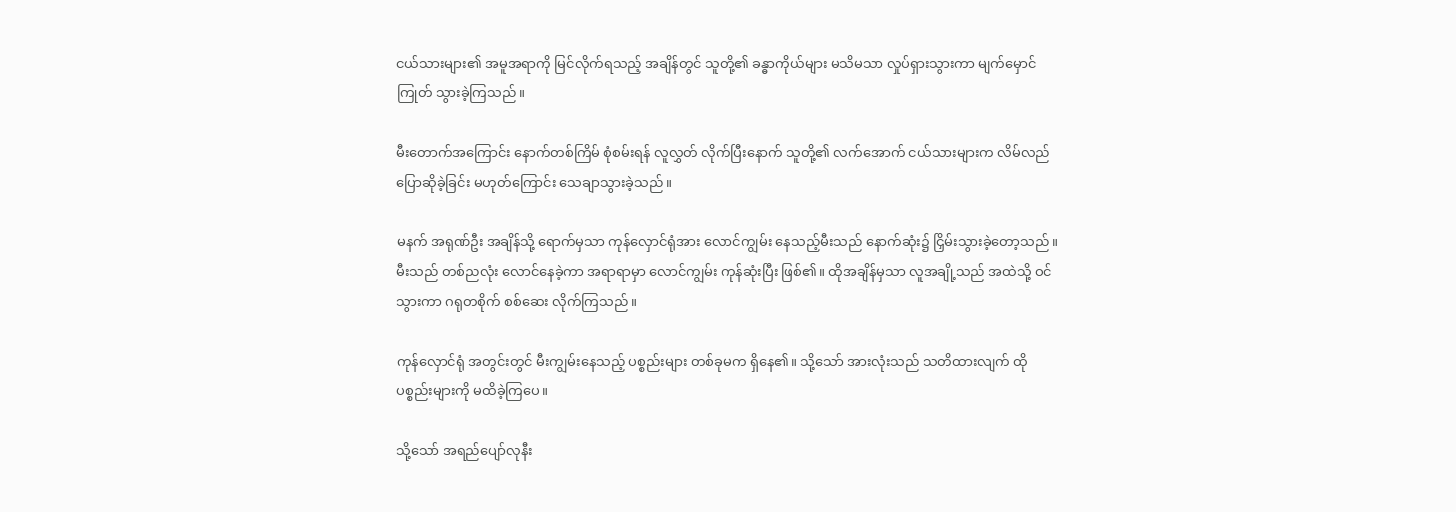ငယ်သားများ၏ အမူအရာကို မြင်လိုက်ရသည့် အချိန်တွင် သူတို့၏ ခန္ဓာကိုယ်များ မသိမသာ လှုပ်ရှားသွားကာ မျက်မှောင်ကြုတ် သွားခဲ့ကြသည်။

မီးတောက်အကြောင်း နောက်တစ်ကြိမ် စုံစမ်းရန် လူလွှတ် လိုက်ပြီးနောက် သူတို့၏ လက်အောက် ငယ်သားများက လိမ်လည် ပြောဆိုခဲ့ခြင်း မဟုတ်ကြောင်း သေချာသွားခဲ့သည်။

မနက် အရုဏ်ဦး အချိန်သို့ ရောက်မှသာ ကုန်လှောင်ရုံအား လောင်ကျွမ်း နေသည့်မီးသည် နောက်ဆုံး၌ ငြှိမ်းသွားခဲ့တော့သည်။ မီးသည် တစ်ညလုံး လောင်နေခဲ့ကာ အရာရာမှာ လောင်ကျွမ်း ကုန်ဆုံးပြီး ဖြစ်၏။ ထိုအချိန်မှသာ လူအချို့သည် အထဲသို့ ဝင်သွားကာ ဂရုတစိုက် စစ်ဆေး လိုက်ကြသည်။

ကုန်လှောင်ရုံ အတွင်းတွင် မီးကျွမ်းနေသည့် ပစ္စည်းများ တစ်ခုမက ရှိနေ၏။ သို့သော် အားလုံးသည် သတိထားလျက် ထိုပစ္စည်းများကို မထိခဲ့ကြပေ။

သို့သော် အရည်ပျော်လုနီး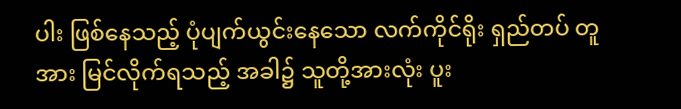ပါး ဖြစ်နေသည့် ပုံပျက်ယွင်းနေသော လက်ကိုင်ရိုး ရှည်တပ် တူအား မြင်လိုက်ရသည့် အခါ၌ သူတို့အားလုံး ပူး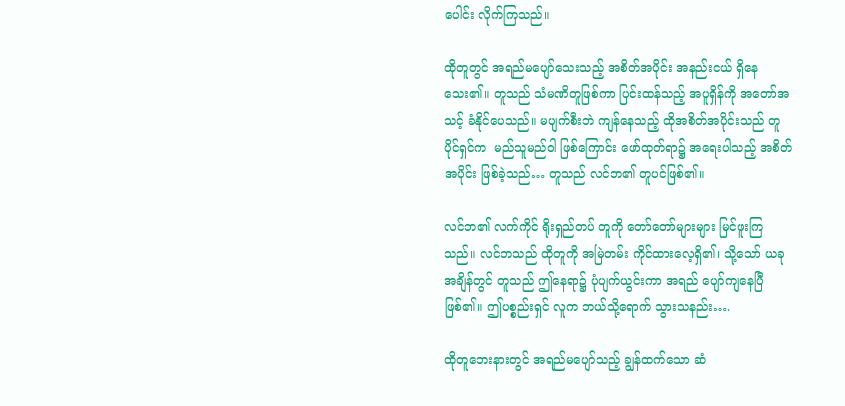ပေါင်း လိုက်ကြသည်။

ထိုတူတွင် အရည်မပျော်သေးသည့် အစိတ်အပိုင်း အနည်းငယ် ရှိနေသေး၏။ တူသည် သံမဏိတူဖြစ်ကာ ပြင်းထန်သည့် အပူရှိန်ကို အတော်အသင့် ခံနိုင်ပေသည်။ မပျက်စီးဘဲ ကျန်နေသည့် ထိုအစိတ်အပိုင်းသည် တူပိုင်ရှင်က  မည်သူမည်ဝါ ဖြစ်ကြောင်း ဖော်ထုတ်ရာ၌ အရေးပါသည့် အစိတ်အပိုင်း ဖြစ်ခဲ့သည်… တူသည် လင်ဘ၏ တူပင်ဖြစ်၏။

လင်ဘ၏ လက်ကိုင် ရိုးရှည်တပ် တူကို တော်တော်များများ မြင်ဖူးကြသည်။ လင်ဘသည် ထိုတူကို အမြဲတမ်း ကိုင်ထားလေ့ရှိ၏၊ သို့သော် ယခုအချိန်တွင် တူသည် ဤနေရာ၌ ပုံပျက်ယွင်းကာ အရည် ပျော်ကျနေပြီ ဖြစ်၏။ ဤပစ္စည်းရှင် လူက ဘယ်သို့ရောက် သွားသနည်း….

ထိုတူဘေးနားတွင် အရည်မပျော်သည့် ချွန်ထက်သော ဆံ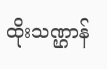ထိုးသဏ္ဌာန်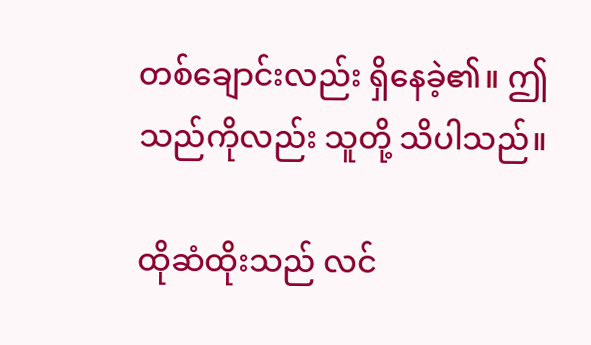တစ်ချောင်းလည်း ရှိနေခဲ့၏။ ဤသည်ကိုလည်း သူတို့ သိပါသည်။

ထိုဆံထိုးသည် လင်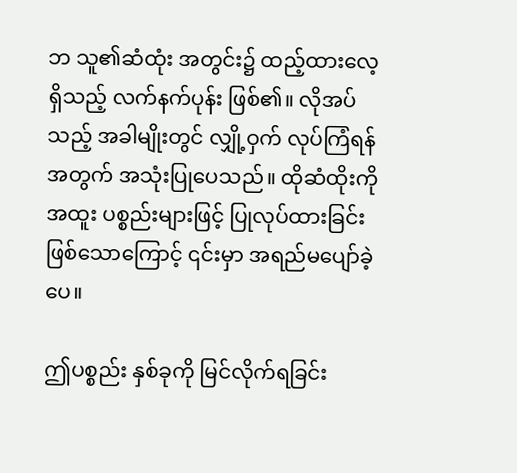ဘ သူ၏ဆံထုံး အတွင်း၌ ထည့်ထားလေ့ရှိသည့် လက်နက်ပုန်း ဖြစ်၏။ လိုအပ်သည့် အခါမျိုးတွင် လျှို့ဝှက် လုပ်ကြံရန်အတွက် အသုံးပြုပေသည်။ ထိုဆံထိုးကို အထူး ပစ္စည်းများဖြင့် ပြုလုပ်ထားခြင်း ဖြစ်သောကြောင့် ၎င်းမှာ အရည်မပျော်ခဲ့ပေ။

ဤပစ္စည်း နှစ်ခုကို မြင်လိုက်ရခြင်း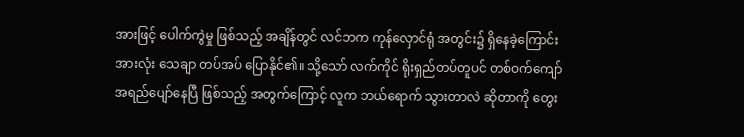အားဖြင့် ပေါက်ကွဲမှု ဖြစ်သည့် အချိန်တွင် လင်ဘက ကုန်လှောင်ရုံ အတွင်း၌ ရှိနေခဲ့ကြောင်း အားလုံး သေချာ တပ်အပ် ပြောနိုင်၏။ သို့သော် လက်ကိုင် ရိုးရှည်တပ်တူပင် တစ်ဝက်ကျော် အရည်ပျော်နေပြီ ဖြစ်သည့် အတွက်ကြောင့် လူက ဘယ်ရောက် သွားတာလဲ ဆိုတာကို တွေး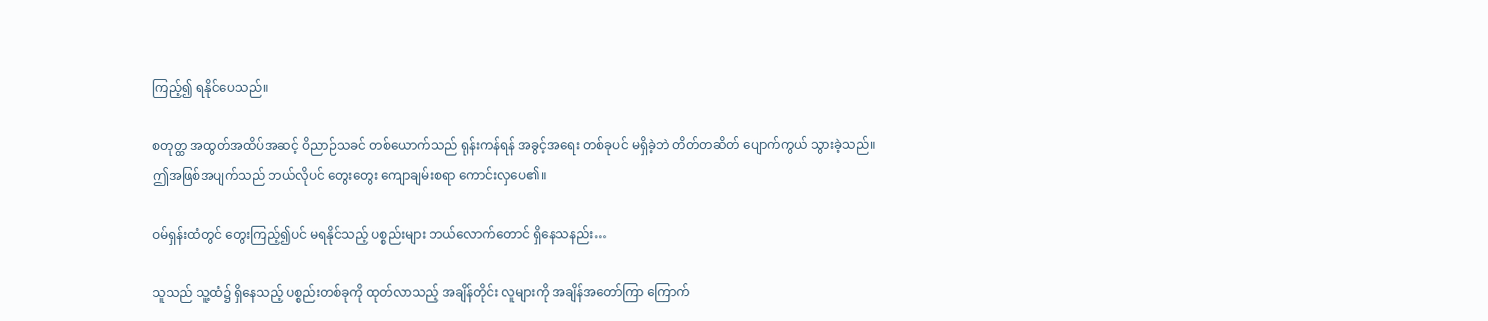ကြည့်၍ ရနိုင်ပေသည်။

စတုတ္ထ အထွတ်အထိပ်အဆင့် ဝိညာဉ်သခင် တစ်ယောက်သည် ရုန်းကန်ရန် အခွင့်အရေး တစ်ခုပင် မရှိခဲ့ဘဲ တိတ်တဆိတ် ပျောက်ကွယ် သွားခဲ့သည်။ ဤအဖြစ်အပျက်သည် ဘယ်လိုပင် တွေးတွေး ကျောချမ်းစရာ ကောင်းလှပေ၏။

ဝမ်ရှန်းထံတွင် တွေးကြည့်၍ပင် မရနိုင်သည့် ပစ္စည်းများ ဘယ်လောက်တောင် ရှိနေသနည်း…

သူသည် သူ့ထံ၌ ရှိနေသည့် ပစ္စည်းတစ်ခုကို ထုတ်လာသည့် အချိန်တိုင်း လူများကို အချိန်အတော်ကြာ ကြောက်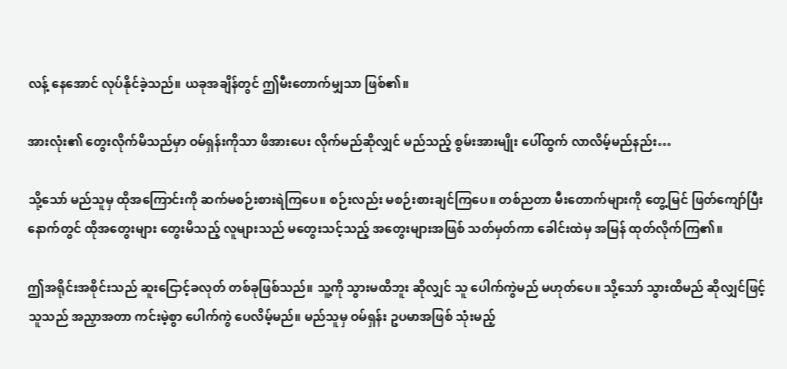လန့် နေအောင် လုပ်နိုင်ခဲ့သည်။ ယခုအချိန်တွင် ဤမီးတောက်မျှသာ ဖြစ်၏။

အားလုံး၏ တွေးလိုက်မိသည်မှာ ဝမ်ရှန်းကိုသာ ဖိအားပေး လိုက်မည်ဆိုလျှင် မည်သည့် စွမ်းအားမျိုး ပေါ်ထွက် လာလိမ့်မည်နည်း…

သို့သော် မည်သူမှ ထိုအကြောင်းကို ဆက်မစဉ်းစားရဲကြပေ။ စဉ်းလည်း မစဉ်းစားချင်ကြပေ။ တစ်ညတာ မီးတောက်များကို တွေ့မြင် ဖြတ်ကျော်ပြီး နောက်တွင် ထိုအတွေးများ တွေးမိသည့် လူများသည် မတွေးသင့်သည့် အတွေးများအဖြစ် သတ်မှတ်ကာ ခေါင်းထဲမှ အမြန် ထုတ်လိုက်ကြ၏။

ဤအရိုင်းအစိုင်းသည် ဆူးငြောင့်ခလုတ် တစ်ခုဖြစ်သည်။ သူ့ကို သွားမထိဘူး ဆိုလျှင် သူ ပေါက်ကွဲမည် မဟုတ်ပေ။ သို့သော် သွားထိမည် ဆိုလျှင်ဖြင့် သူသည် အညှာအတာ ကင်းမဲ့စွာ ပေါက်ကွဲ ပေလိမ့်မည်။ မည်သူမှ ဝမ်ရှန်း ဥပမာအဖြစ် သုံးမည့်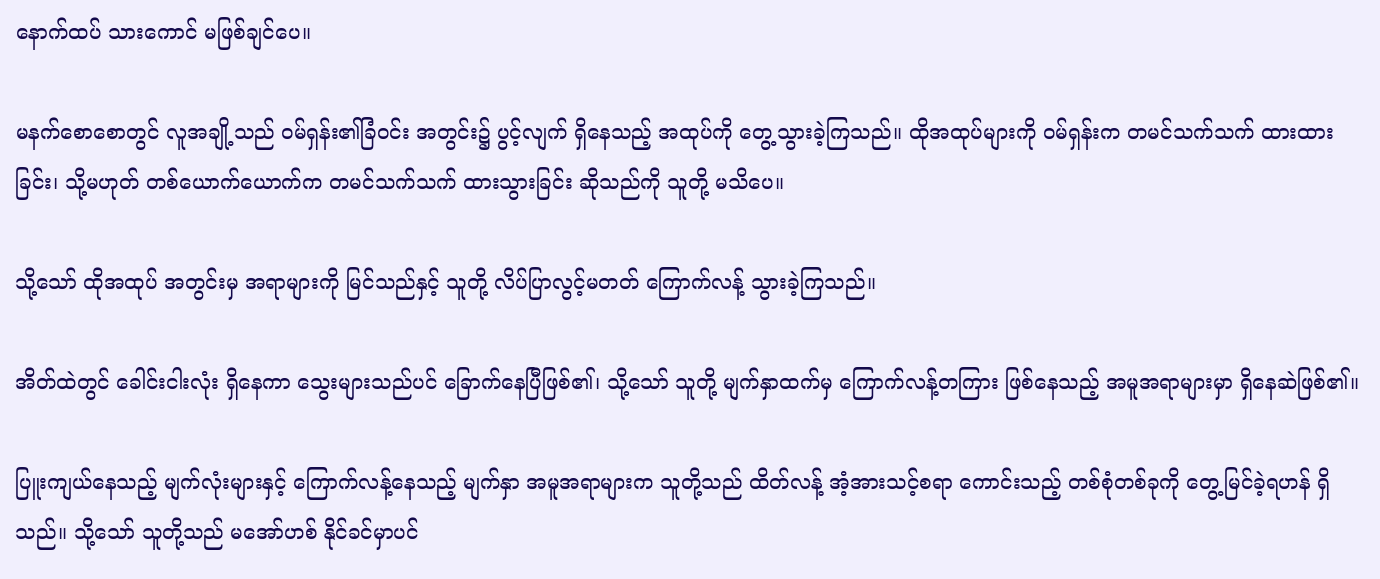နောက်ထပ် သားကောင် မဖြစ်ချင်ပေ။

မနက်စောစောတွင် လူအချို့သည် ဝမ်ရှန်း၏ခြံဝင်း အတွင်း၌ ပွင့်လျက် ရှိနေသည့် အထုပ်ကို တွေ့သွားခဲ့ကြသည်။ ထိုအထုပ်များကို ဝမ်ရှန်းက တမင်သက်သက် ထားထားခြင်း၊ သို့မဟုတ် တစ်ယောက်ယောက်က တမင်သက်သက် ထားသွားခြင်း ဆိုသည်ကို သူတို့ မသိပေ။

သို့သော် ထိုအထုပ် အတွင်းမှ အရာများကို မြင်သည်နှင့် သူတို့ လိပ်ပြာလွင့်မတတ် ကြောက်လန့် သွားခဲ့ကြသည်။

အိတ်ထဲတွင် ခေါင်းငါးလုံး ရှိနေကာ သွေးများသည်ပင် ခြောက်နေပြီဖြစ်၏၊ သို့သော် သူတို့ မျက်နှာထက်မှ ကြောက်လန့်တကြား ဖြစ်နေသည့် အမူအရာများမှာ ရှိနေဆဲဖြစ်၏။

ပြူးကျယ်နေသည့် မျက်လုံးများနှင့် ကြောက်လန့်နေသည့် မျက်နှာ အမူအရာများက သူတို့သည် ထိတ်လန့် အံ့အားသင့်စရာ ကောင်းသည့် တစ်စုံတစ်ခုကို တွေ့မြင်ခဲ့ရဟန် ရှိသည်။ သို့သော် သူတို့သည် မအော်ဟစ် နိုင်ခင်မှာပင်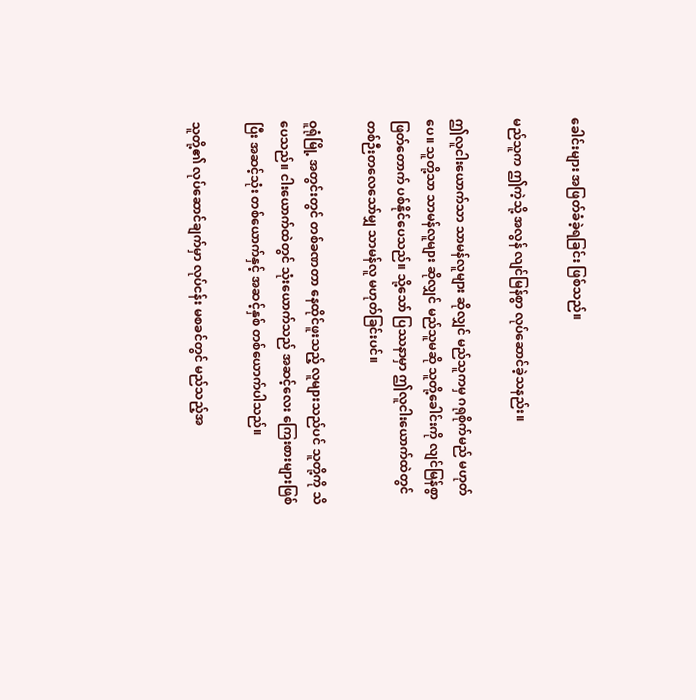ခေါင်းများ အဖြတ်ခံခဲ့ရခြင်း ဖြစ်သည်။

မည်သူက ဤကဲ့သို့ အလွန် လျင်မြန်စွာ လုပ်ဆောင်ခဲ့သနည်း။

ဤလူငါးယောက်သာ သာမန်လူများ ဆိုလျှင် မည်သူကမှ ဂရုစိုက်မည် မဟုတ်ပေ။ သူတို့သာ သာမန်လူများ ဆိုလျှင် မည်သူမဆို သူတို့ခေါင်းကို လျင်မြန်စွာ ဖြတ်တောက် ပစ်နိုင်ပေသည်။ သို့သော် ပြဿနာမှာ ဤလူငါးယောက်ထဲတွင် တစ်ဉီးတလေသော်မျှ သာမန်လူ မဟုတ်ခြင်းပင်။

ဝူရုံမြို့ အတွင်းတွင် တစ်ခဏတာ နေထိုင်ဖူးသည့် လူများသည်ပင် သူတို့ကို သိပေသည်။ ငါးယောက်ထဲတွင် သုံးယောက်သည် အဆင့်လေး ကြေးစားများဖြစ်ပြီး အဆင့်သုံး တစ်ယောက်နှင့် အဆင့်နှစ် တစ်ယောက်ပါသည်။

သူတို့၏ လုပ်ဆောင်ချက်မှာ လုပ်ငန်း မစခင်တွင် မည်သည့်အ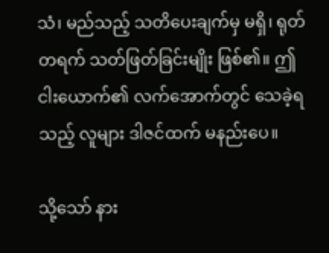သံ၊ မည်သည့် သတိပေးချက်မှ မရှိ၊ ရုတ်တရက် သတ်ဖြတ်ခြင်းမျိုး ဖြစ်၏။ ဤငါးယောက်၏ လက်အောက်တွင် သေခဲ့ရသည့် လူများ ဒါဇင်ထက် မနည်းပေ။

သို့သော် နား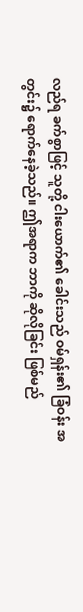လည်ရ ခက်စွာဖြင့် သူတို့ ငါးယောက်၏ ခေါင်းသည် ဝမ်ရှန်း၏ ခြံဝန်း အတွင်း၌ ရောက်နေခဲ့သည်။ ဤအရာက ဘာကို ဆိုလိုခြင်း ဖြစ်မည်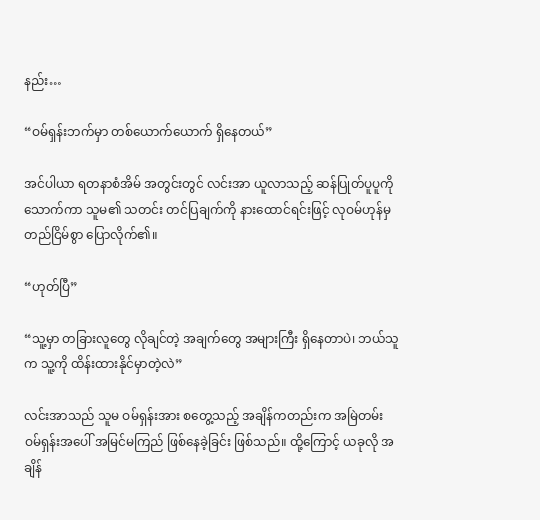နည်း…

“ဝမ်ရှန်းဘက်မှာ တစ်ယောက်ယောက် ရှိနေတယ်”

အင်ပါယာ ရတနာစံအိမ် အတွင်းတွင် လင်းအာ ယူလာသည့် ဆန်ပြုတ်ပူပူကို သောက်ကာ သူမ၏ သတင်း တင်ပြချက်ကို နားထောင်ရင်းဖြင့် လုဝမ်ဟုန်မှ တည်ငြိမ်စွာ ပြောလိုက်၏။

“ဟုတ်ပြီ”

“သူ့မှာ တခြားလူတွေ လိုချင်တဲ့ အချက်တွေ အများကြီး ရှိနေတာပဲ၊ ဘယ်သူက သူ့ကို ထိန်းထားနိုင်မှာတဲ့လဲ”

လင်းအာသည် သူမ ဝမ်ရှန်းအား စတွေ့သည့် အချိန်ကတည်းက အမြဲတမ်း ဝမ်ရှန်းအပေါ် အမြင်မကြည် ဖြစ်နေခဲ့ခြင်း ဖြစ်သည်။ ထို့ကြောင့် ယခုလို အချိန်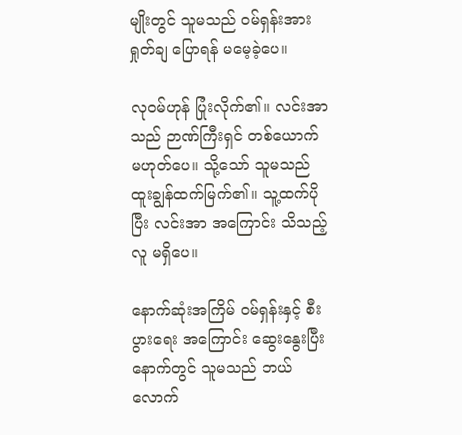မျိုးတွင် သူမသည် ဝမ်ရှန်းအား ရှုတ်ချ ပြောရန် မမေ့ခဲ့ပေ။

လုဝမ်ဟုန် ပြုံးလိုက်၏။ လင်းအာသည် ဉာဏ်ကြီးရှင် တစ်ယောက် မဟုတ်ပေ။ သို့သော် သူမသည် ထူးချွန်ထက်မြက်၏။ သူ့ထက်ပိုပြီး လင်းအာ အကြောင်း သိသည့်လူ မရှိပေ။

နောက်ဆုံးအကြိမ် ဝမ်ရှန်းနှင့် စီးပွားရေး အကြောင်း ဆွေးနွေးပြီး နောက်တွင် သူမသည် ဘယ်လောက်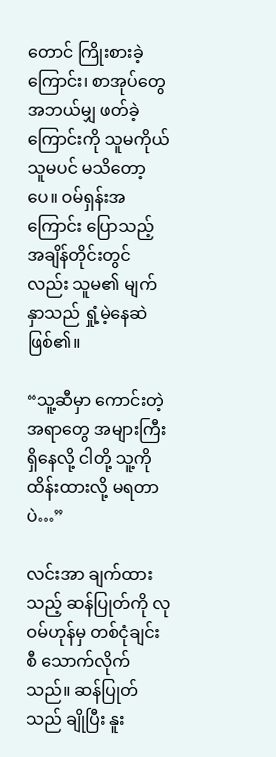တောင် ကြိုးစားခဲ့ကြောင်း၊ စာအုပ်တွေ အဘယ်မျှ ဖတ်ခဲ့ကြောင်းကို သူမကိုယ်သူမပင် မသိတော့ပေ။ ဝမ်ရှန်းအကြောင်း ပြောသည့် အချိန်တိုင်းတွင်လည်း သူမ၏ မျက်နှာသည် ရှုံ့မဲ့နေဆဲ ဖြစ်၏။

“သူ့ဆီမှာ ကောင်းတဲ့အရာတွေ အများကြီး ရှိနေလို့ ငါတို့ သူ့ကို ထိန်းထားလို့ မရတာပဲ…”

လင်းအာ ချက်ထားသည့် ဆန်ပြုတ်ကို လုဝမ်ဟုန်မှ တစ်ငုံချင်းစီ သောက်လိုက်သည်။ ဆန်ပြုတ်သည် ချိုပြီး နူး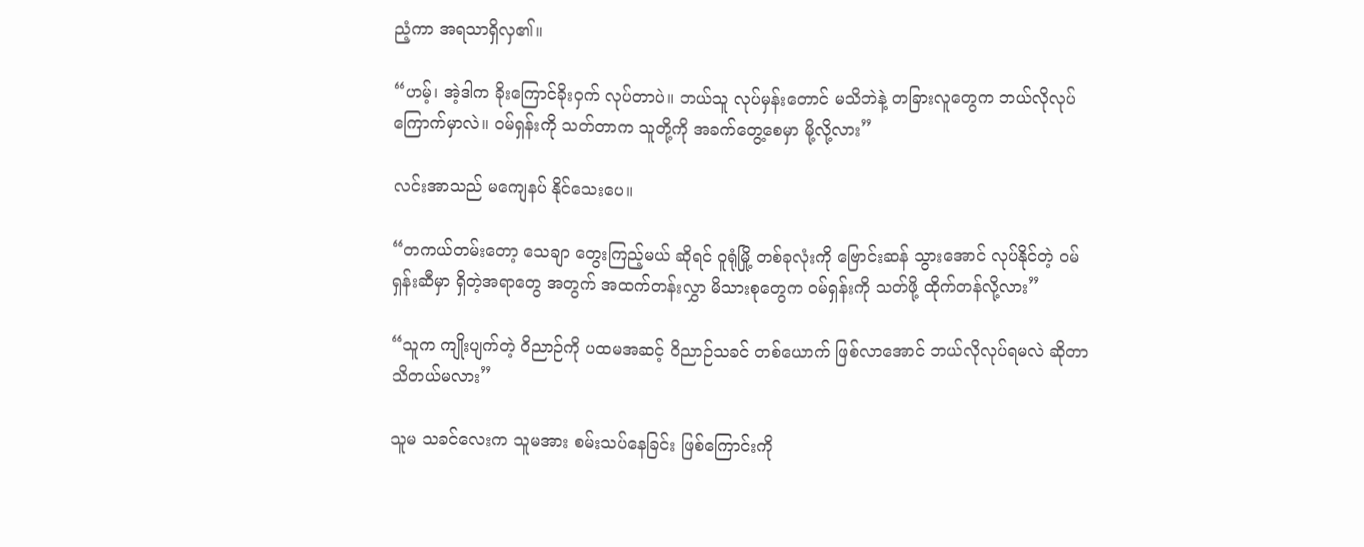ညံ့ကာ အရသာရှိလှ၏။

“ဟမ့်၊ အဲ့ဒါက ခိုးကြောင်ခိုးဝှက် လုပ်တာပဲ။ ဘယ်သူ လုပ်မှန်းတောင် မသိဘဲနဲ့ တခြားလူတွေက ဘယ်လိုလုပ် ကြောက်မှာလဲ။ ဝမ်ရှန်းကို သတ်တာက သူတို့ကို အခက်တွေ့စေမှာ မို့လို့လား”

လင်းအာသည် မကျေနပ် နိုင်သေးပေ။

“တကယ်တမ်းတော့ သေချာ တွေးကြည့်မယ် ဆိုရင် ဝူရုံမြို့ တစ်ခုလုံးကို ဗြောင်းဆန် သွားအောင် လုပ်နိုင်တဲ့ ဝမ်ရှန်းဆီမှာ ရှိတဲ့အရာတွေ အတွက် အထက်တန်းလွှာ မိသားစုတွေက ဝမ်ရှန်းကို သတ်ဖို့ ထိုက်တန်လို့လား”

“သူက ကျိုးပျက်တဲ့ ဝိညာဉ်ကို ပထမအဆင့် ဝိညာဉ်သခင် တစ်ယောက် ဖြစ်လာအောင် ဘယ်လိုလုပ်ရမလဲ ဆိုတာ သိတယ်မလား”

သူမ သခင်လေးက သူမအား စမ်းသပ်နေခြင်း ဖြစ်ကြောင်းကို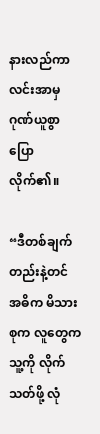နားလည်ကာ လင်းအာမှ ဂုဏ်ယူစွာ ပြောလိုက်၏။

“ဒီတစ်ချက်တည်းနဲ့တင် အဓိက မိသားစုက လူတွေက သူ့ကို လိုက်သတ်ဖို့ လုံ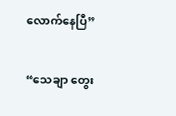လောက်နေပြီ”

“သေချာ တွေး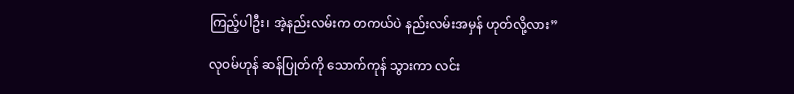ကြည့်ပါဦး၊ အဲ့နည်းလမ်းက တကယ်ပဲ နည်းလမ်းအမှန် ဟုတ်လို့လား”

လုဝမ်ဟုန် ဆန်ပြုတ်ကို သောက်ကုန် သွားကာ လင်း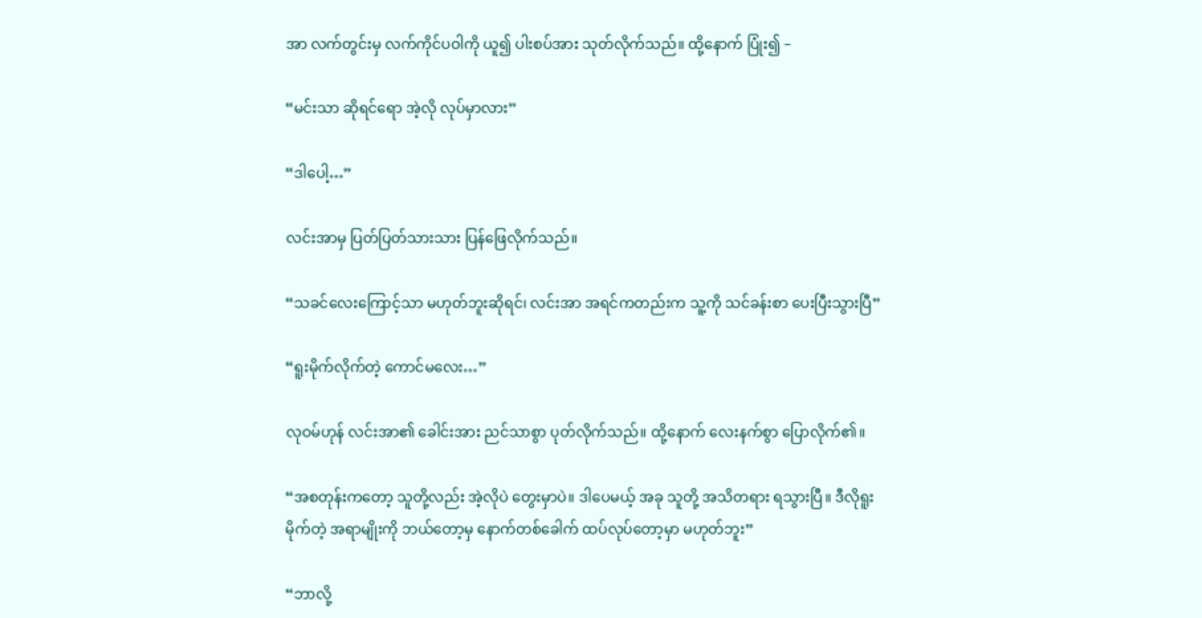အာ လက်တွင်းမှ လက်ကိုင်ပဝါကို ယူ၍ ပါးစပ်အား သုတ်လိုက်သည်။ ထို့နောက် ပြုံး၍ –

“မင်းသာ ဆိုရင်ရော အဲ့လို လုပ်မှာလား”

“ဒါပေါ့…”

လင်းအာမှ ပြတ်ပြတ်သားသား ပြန်ဖြေလိုက်သည်။

“သခင်လေးကြောင့်သာ မဟုတ်ဘူးဆိုရင်၊ လင်းအာ အရင်ကတည်းက သူ့ကို သင်ခန်းစာ ပေးပြီးသွားပြီ”

“ရူးမိုက်လိုက်တဲ့ ကောင်မလေး…”

လုဝမ်ဟုန် လင်းအာ၏ ခေါင်းအား ညင်သာစွာ ပုတ်လိုက်သည်။ ထို့နောက် လေးနက်စွာ ပြောလိုက်၏။

“အစတုန်းကတော့ သူတို့လည်း အဲ့လိုပဲ တွေးမှာပဲ။ ဒါပေမယ့် အခု သူတို့ အသိတရား ရသွားပြီ။ ဒီလိုရူးမိုက်တဲ့ အရာမျိုးကို ဘယ်တော့မှ နောက်တစ်ခေါက် ထပ်လုပ်တော့မှာ မဟုတ်ဘူး”

“ဘာလို့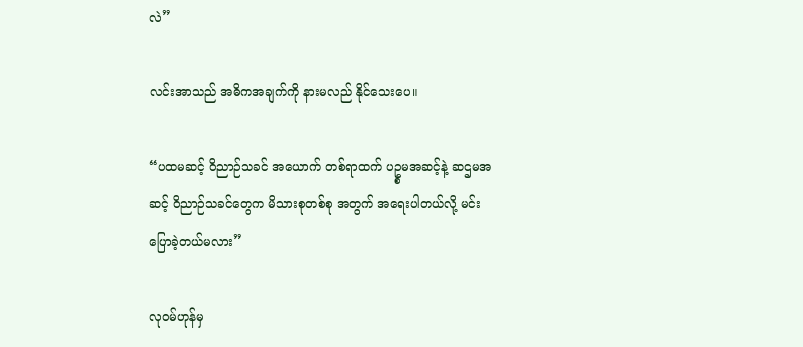လဲ”

လင်းအာသည် အဓိကအချက်ကို နားမလည် နိုင်သေးပေ။

“ပထမဆင့် ဝိညာဉ်သခင် အယောက် တစ်ရာထက် ပဥ္စမအဆင့်နဲ့ ဆဌမအဆင့် ဝိညာဉ်သခင်တွေက မိသားစုတစ်စု အတွက် အရေးပါတယ်လို့ မင်း ပြောခဲ့တယ်မလား”

လုဝမ်ဟုန်မှ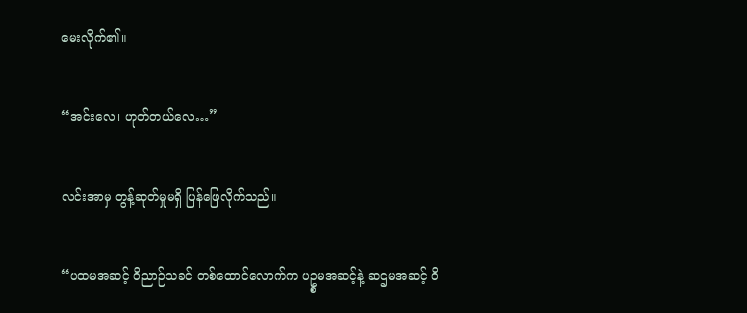မေးလိုက်၏။

“အင်းလေ၊ ဟုတ်တယ်လေ…”

လင်းအာမှ တွန့်ဆုတ်မှုမရှိ ပြန်ဖြေလိုက်သည်။

“ပထမအဆင့် ဝိညာဉ်သခင် တစ်ထောင်လောက်က ပဥ္စမအဆင့်နဲ့ ဆဌမအဆင့် ဝိ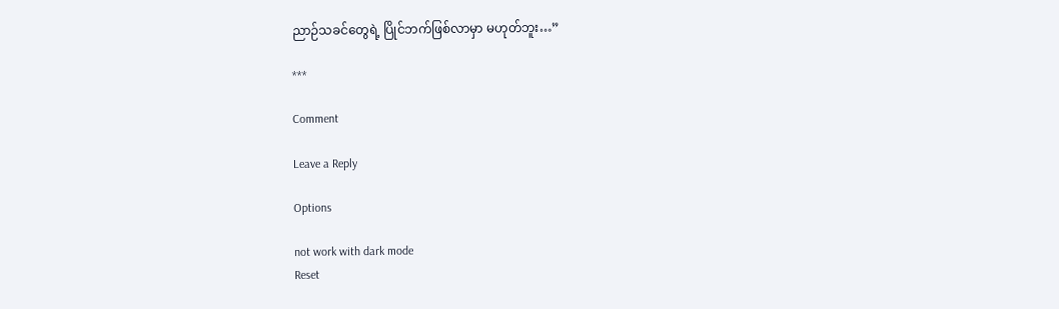ညာဉ်သခင်တွေရဲ့ ပြိုင်ဘက်ဖြစ်လာမှာ မဟုတ်ဘူး…”

***

Comment

Leave a Reply

Options

not work with dark mode
Reset